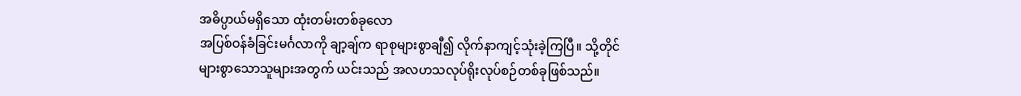အဓိပ္ပာယ်မရှိသော ထုံးတမ်းတစ်ခုလော
အပြစ်ဝန်ခံခြင်းမင်္ဂလာကို ချာ့ချ်က ရာစုများစွာချီ၍ လိုက်နာကျင့်သုံးခဲ့ကြပြီ။ သို့တိုင် များစွာသောသူများအတွက် ယင်းသည် အလဟသလုပ်ရိုးလုပ်စဉ်တစ်ခုဖြစ်သည်။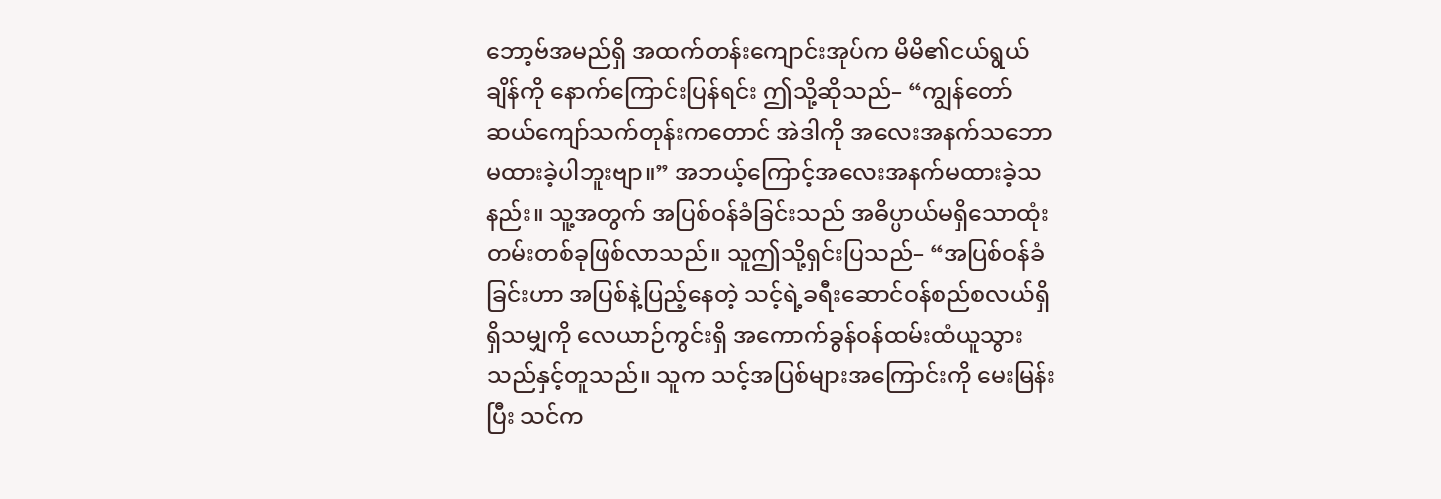ဘော့ဗ်အမည်ရှိ အထက်တန်းကျောင်းအုပ်က မိမိ၏ငယ်ရွယ်ချိန်ကို နောက်ကြောင်းပြန်ရင်း ဤသို့ဆိုသည်– “ကျွန်တော် ဆယ်ကျော်သက်တုန်းကတောင် အဲဒါကို အလေးအနက်သဘောမထားခဲ့ပါဘူးဗျာ။” အဘယ့်ကြောင့်အလေးအနက်မထားခဲ့သနည်း။ သူ့အတွက် အပြစ်ဝန်ခံခြင်းသည် အဓိပ္ပာယ်မရှိသောထုံးတမ်းတစ်ခုဖြစ်လာသည်။ သူဤသို့ရှင်းပြသည်– “အပြစ်ဝန်ခံခြင်းဟာ အပြစ်နဲ့ပြည့်နေတဲ့ သင့်ရဲ့ခရီးဆောင်ဝန်စည်စလယ်ရှိရှိသမျှကို လေယာဉ်ကွင်းရှိ အကောက်ခွန်ဝန်ထမ်းထံယူသွားသည်နှင့်တူသည်။ သူက သင့်အပြစ်များအကြောင်းကို မေးမြန်းပြီး သင်က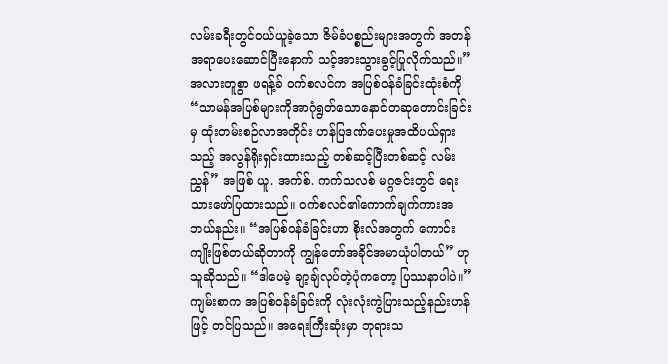လမ်းခရီးတွင်ဝယ်ယူခဲ့သော ဇိမ်ခံပစ္စည်းများအတွက် အတန်အရာပေးဆောင်ပြီးနောက် သင့်အားသွားခွင့်ပြုလိုက်သည်။”
အလားတူစွာ ဖရန့်ခ် ဝက်စလင်က အပြစ်ဝန်ခံခြင်းထုံးစံကို “သာမန်အပြစ်များကိုအာဂုံရွတ်သောနောင်တဆုတောင်းခြင်းမှ ထုံးတမ်းစဉ်လာအတိုင်း ဟန်ပြဒဏ်ပေးမှုအထိပယ်ရှားသည့် အလွန်ရိုးရှင်းထားသည့် တစ်ဆင့်ပြီးတစ်ဆင့် လမ်းညွှန်” အဖြစ် ယူ. အက်စ်. ကက်သလစ် မဂ္ဂဇင်းတွင် ရေးသားဖော်ပြထားသည်။ ဝက်စလင်၏ကောက်ချက်ကားအဘယ်နည်း။ “အပြစ်ဝန်ခံခြင်းဟာ စိုးလ်အတွက် ကောင်းကျိုးဖြစ်တယ်ဆိုတာကို ကျွန်တော်အခိုင်အမာယုံပါတယ်” ဟု သူဆိုသည်။ “ဒါပေမဲ့ ချာ့ချ်လုပ်တဲ့ပုံကတော့ ပြဿနာပါပဲ။”
ကျမ်းစာက အပြစ်ဝန်ခံခြင်းကို လုံးလုံးကွဲပြားသည့်နည်းဟန်ဖြင့် တင်ပြသည်။ အရေးကြီးဆုံးမှာ ဘုရားသ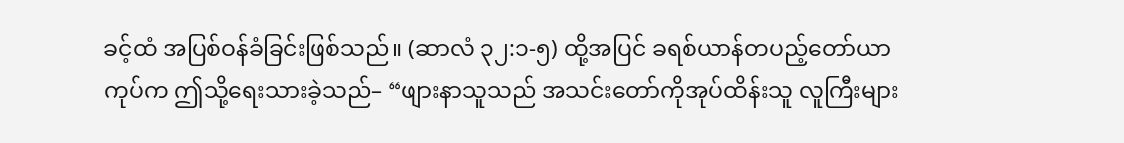ခင့်ထံ အပြစ်ဝန်ခံခြင်းဖြစ်သည်။ (ဆာလံ ၃၂:၁-၅) ထို့အပြင် ခရစ်ယာန်တပည့်တော်ယာကုပ်က ဤသို့ရေးသားခဲ့သည်– “ဖျားနာသူသည် အသင်းတော်ကိုအုပ်ထိန်းသူ လူကြီးများ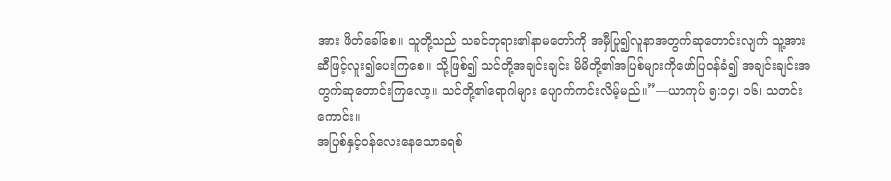အား ဖိတ်ခေါ်စေ။ သူတို့သည် သခင်ဘုရား၏နာမတော်ကို အမှီပြု၍လူနာအတွက်ဆုတောင်းလျက် သူ့အားဆီဖြင့်လူး၍ပေးကြစေ။ သို့ဖြစ်၍ သင်တို့အချင်းချင်း မိမိတို့၏အပြစ်များကိုဖော်ပြဝန်ခံ၍ အချင်းချင်းအတွက်ဆုတောင်းကြလော့။ သင်တို့၏ရောဂါများ ပျောက်ကင်းလိမ့်မည်။”—ယာကုပ် ၅:၁၄၊ ၁၆၊ သတင်းကောင်း။
အပြစ်နှင့်ဝန်လေးနေသောခရစ်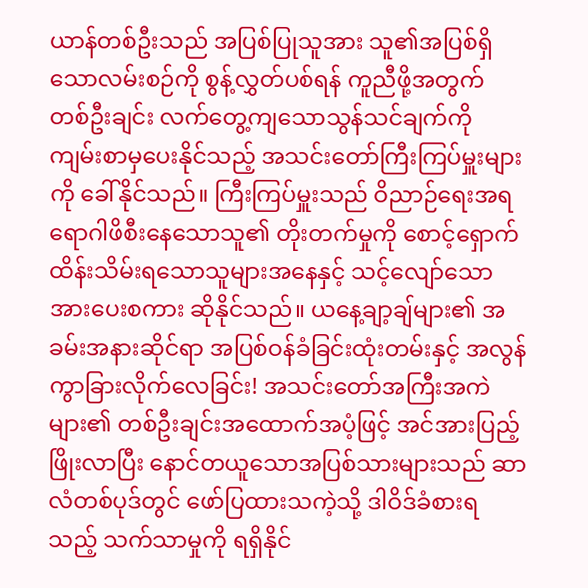ယာန်တစ်ဦးသည် အပြစ်ပြုသူအား သူ၏အပြစ်ရှိသောလမ်းစဉ်ကို စွန့်လွှတ်ပစ်ရန် ကူညီဖို့အတွက် တစ်ဦးချင်း လက်တွေ့ကျသောသွန်သင်ချက်ကို ကျမ်းစာမှပေးနိုင်သည့် အသင်းတော်ကြီးကြပ်မှူးများကို ခေါ်နိုင်သည်။ ကြီးကြပ်မှူးသည် ဝိညာဉ်ရေးအရ ရောဂါဖိစီးနေသောသူ၏ တိုးတက်မှုကို စောင့်ရှောက်ထိန်းသိမ်းရသောသူများအနေနှင့် သင့်လျော်သောအားပေးစကား ဆိုနိုင်သည်။ ယနေ့ချာ့ချ်များ၏ အခမ်းအနားဆိုင်ရာ အပြစ်ဝန်ခံခြင်းထုံးတမ်းနှင့် အလွန်ကွာခြားလိုက်လေခြင်း! အသင်းတော်အကြီးအကဲများ၏ တစ်ဦးချင်းအထောက်အပံ့ဖြင့် အင်အားပြည့်ဖြိုးလာပြီး နောင်တယူသောအပြစ်သားများသည် ဆာလံတစ်ပုဒ်တွင် ဖော်ပြထားသကဲ့သို့ ဒါဝိဒ်ခံစားရသည့် သက်သာမှုကို ရရှိနိုင်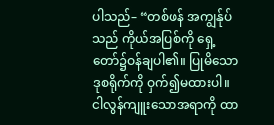ပါသည်– “တစ်ဖန် အကျွန်ုပ်သည် ကိုယ်အပြစ်ကို ရှေ့တော်၌ဝန်ချပါ၏။ ပြုမိသောဒုစရိုက်ကို ဝှက်၍မထားပါ။ ငါလွန်ကျူးသောအရာကို ထာ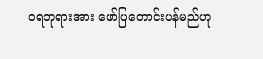ဝရဘုရားအား ဖော်ပြတောင်းပန်မည်ဟု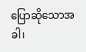ပြောဆိုသောအခါ၊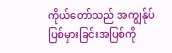ကိုယ်တော်သည် အကျွန်ုပ်ပြစ်မှားခြင်းအပြစ်ကို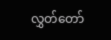လွှတ်တော်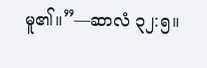မူ၏။”—ဆာလံ ၃၂:၅။